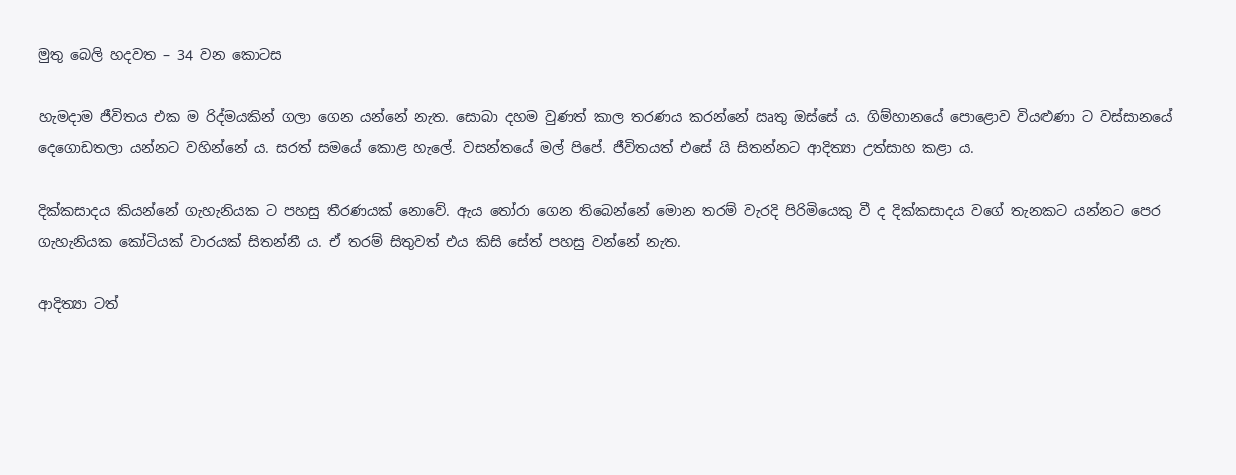මුතු බෙලි හදවත – 34 වන කොටස

හැමදාම ජීවිතය එක ම රිද්මයකින් ගලා ගෙන යන්නේ නැත. සොබා දහම වුණත් කාල තරණය කරන්නේ ඍතු ඔස්සේ ය. ගිම්හානයේ පොළොව වියළුණා ට වස්සානයේ දෙගොඩතලා යන්නට වහින්නේ ය. සරත් සමයේ කොළ හැලේ. වසන්තයේ මල් පිපේ. ජීවිතයත් එසේ යි සිතන්නට ආදිත්‍යා උත්සාහ කළා ය.

දික්කසාදය කියන්නේ ගැහැනියක ට පහසු තීරණයක් නොවේ. ඇය තෝරා ගෙන තිබෙන්නේ මොන තරම් වැරදි පිරිමියෙකු වී ද දික්කසාදය වගේ තැනකට යන්නට පෙර ගැහැනියක කෝටියක් වාරයක් සිතන්නී ය. ඒ තරම් සිතුවත් එය කිසි සේත් පහසු වන්නේ නැත.

ආදිත්‍යා ටත්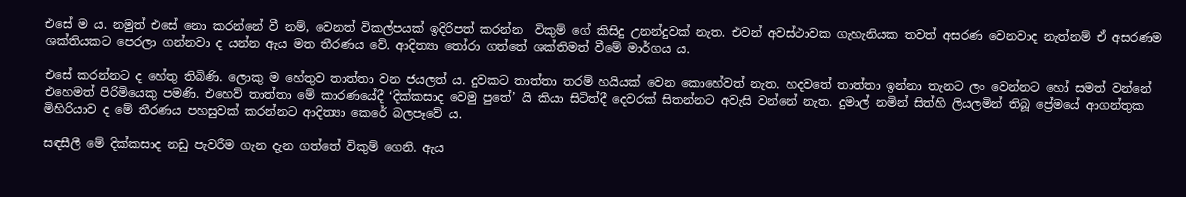එසේ ම ය. නමුත් එසේ නො කරන්නේ වී නම්, වෙනත් විකල්පයක් ඉදිරිපත් කරන්න  විකුම් ගේ කිසිදු උනන්දුවක් නැත. එවන් අවස්ථාවක ගැහැනියක තවත් අසරණ වෙනවාද නැත්නම් ඒ අසරණම ශක්තියකට පෙරලා ගන්නවා ද යන්න ඇය මත තීරණය වේ. ආදිත්‍යා තෝරා ගත්තේ ශක්තිමත් වීමේ මාර්ගය ය.

එසේ කරන්නට ද හේතු තිබිණි. ලොකු ම හේතුව තාත්තා වන ජයලත් ය. දුවකට තාත්තා තරම් හයියක් වෙන කොහේවත් නැත. හදවතේ තාත්තා ඉන්නා තැනට ලං වෙන්නට හෝ සමත් වන්නේ එහෙමත් පිරිමියෙකු පමණි. එහෙව් තාත්තා මේ කාරණයේදී ‘දික්කසාද වෙමු පුතේ’ යි කියා සිටිත්දී දෙවරක් සිතන්නට අවැසි වන්නේ නැත. දුමාල් නමින් සිත්හි ලියලමින් තිබූ ප්‍රේමයේ ආගන්තුක මිහිරියාව ද මේ තීරණය පහසුවක් කරන්නට ආදිත්‍යා කෙරේ බලපෑවේ ය.

සඳසීලී මේ දික්කසාද නඩු පැවරීම ගැන දැන ගත්තේ විකුම් ගෙනි. ඇය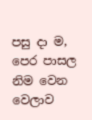පසු දා ම, පෙර පාසල නිම වෙන වෙලාව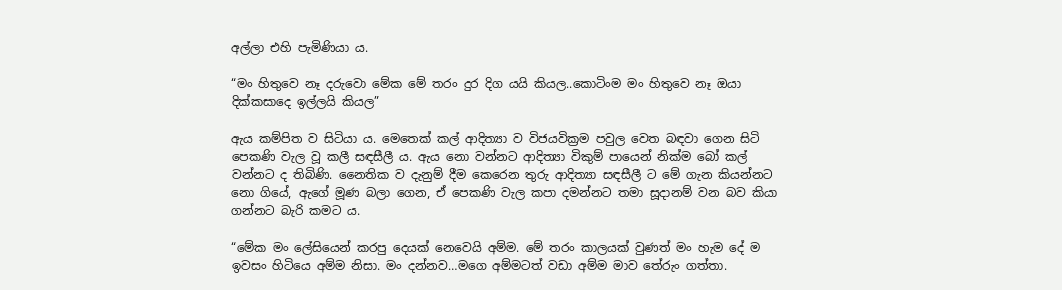අල්ලා එහි පැමිණියා ය.

“මං හිතුවෙ නෑ දරුවො මේක මේ තරං දුර දිග යයි කියල..කොටිංම මං හිතුවෙ නෑ ඔයා දික්කසාදෙ ඉල්ලයි කියල”

ඇය කම්පිත ව සිටියා ය. මෙතෙක් කල් ආදිත්‍යා ව විජයවික්‍රම පවුල වෙත බඳවා ගෙන සිටි පෙකණි වැල වූ කලී සඳසීලී ය. ඇය නො වන්නට ආදිත්‍යා විකුම් පායෙන් නික්ම බෝ කල් වන්නට ද තිබිණි. නෛතික ව දැනුම් දීම කෙරෙන තුරු ආදිත්‍යා සඳසීලී ට මේ ගැන කියන්නට නො ගියේ, ඇගේ මූණ බලා ගෙන, ඒ පෙකණි වැල කපා දමන්නට තමා සූදානම් වන බව කියා ගන්නට බැරි කමට ය.

“මේක මං ලේසියෙන් කරපු දෙයක් නෙවෙයි අම්ම. මේ තරං කාලයක් වුණත් මං හැම දේ ම ඉවසං හිටියෙ අම්ම නිසා. මං දන්නව…මගෙ අම්මටත් වඩා අම්ම මාව තේරුං ගත්තා.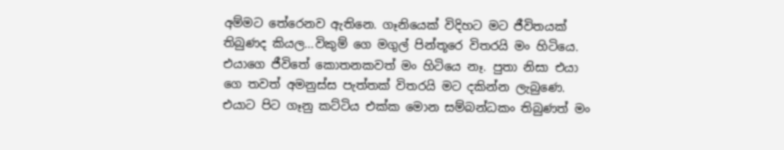අම්මට තේරෙනව ඇතිනෙ. ගෑනියෙක් විදිහට මට ජීවිතයක් තිබුණද කියල…විකුම් ගෙ මගුල් පින්තූරෙ විතරයි මං හිටියෙ. එයාගෙ ජීවිතේ කොතනකවත් මං හිටියෙ නෑ. පුතා නිසා එයා ගෙ තවත් අමනුස්ස පැත්තක් විතරයි මට දකින්න ලැබුණෙ. එයාට පිට ගෑනු කට්ටිය එක්ක මොන සම්බන්ධකං තිබුණත් මං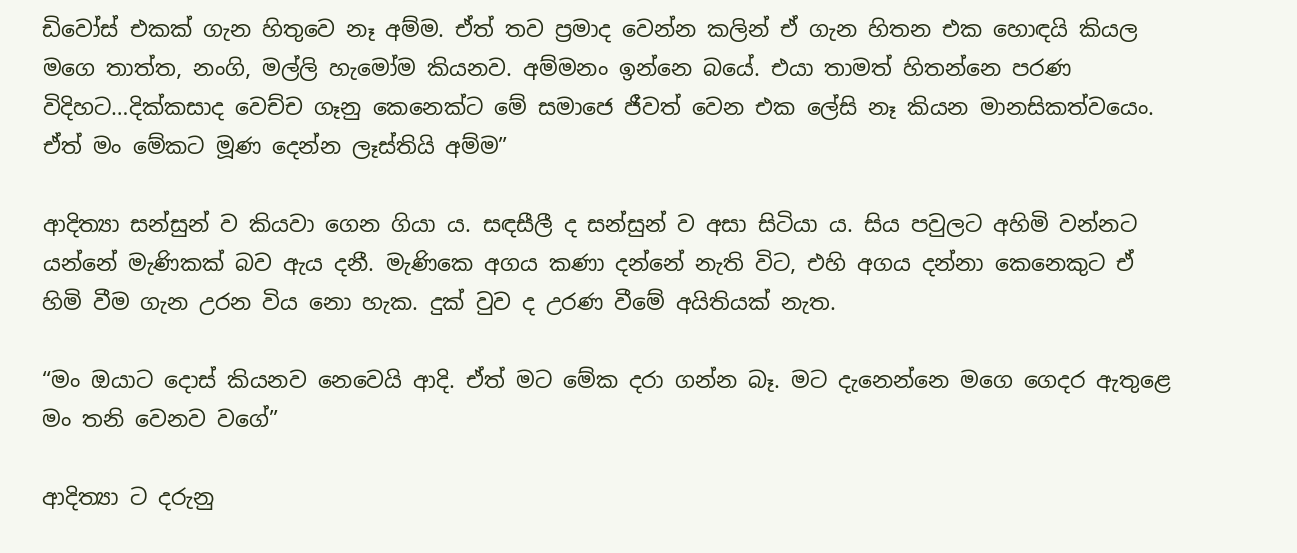ඩිවෝස් එකක් ගැන හිතුවෙ නෑ අම්ම. ඒත් තව ප්‍රමාද වෙන්න කලින් ඒ ගැන හිතන එක හොඳයි කියල මගෙ තාත්ත, නංගි, මල්ලි හැමෝම කියනව. අම්මනං ඉන්නෙ බයේ. එයා තාමත් හිතන්නෙ පරණ විදිහට…දික්කසාද වෙච්ච ගෑනු කෙනෙක්ට මේ සමාජෙ ජීවත් වෙන එක ලේසි නෑ කියන මානසිකත්වයෙං. ඒත් මං මේකට මූණ දෙන්න ලෑස්තියි අම්ම”

ආදිත්‍යා සන්සුන් ව කියවා ගෙන ගියා ය. සඳසීලී ද සන්සුන් ව අසා සිටියා ය. සිය පවුලට අහිමි වන්නට යන්නේ මැණිකක් බව ඇය දනී. මැණිකෙ අගය කණා දන්නේ නැති විට, එහි අගය දන්නා කෙනෙකුට ඒ හිමි වීම ගැන උරන විය නො හැක. දුක් වුව ද උරණ වීමේ අයිතියක් නැත.

“මං ඔයාට දොස් කියනව නෙවෙයි ආදි. ඒත් මට මේක දරා ගන්න බෑ. මට දැනෙන්නෙ මගෙ ගෙදර ඇතුළෙ මං තනි වෙනව වගේ”

ආදිත්‍යා ට දරුනු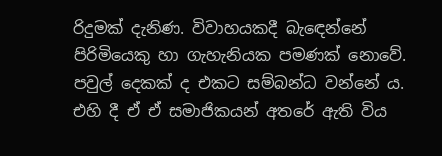රිදුමක් දැනිණ. විවාහයකදී බැඳෙන්නේ පිරිමියෙකු හා ගැහැනියක පමණක් නොවේ. පවුල් දෙකක් ද එකට සම්බන්ධ වන්නේ ය. එහි දී ඒ ඒ සමාජිකයන් අතරේ ඇති විය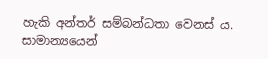හැකි අන්තර් සම්බන්ධතා වෙනස් ය. සාමාන්‍යයෙන්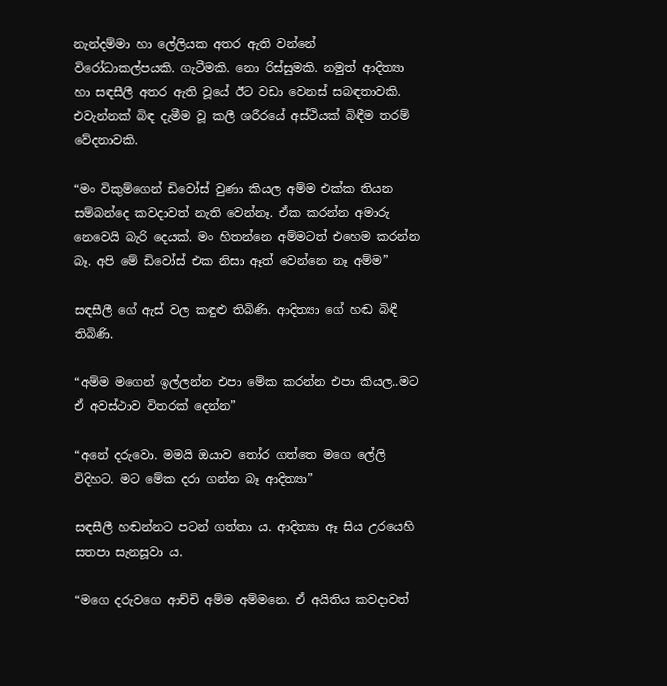නැන්දම්මා හා ලේලියක අතර ඇති වන්නේ විරෝධාකල්පයකි. ගැටීමකි. නො රිස්සුමකි. නමුත් ආදිත්‍යා හා සඳසීලී අතර ඇති වූයේ ඊට වඩා වෙනස් සබඳතාවකි. එවැන්නක් බිඳ දැමීම වූ කලී ශරීරයේ අස්ථියක් බිඳීම තරම් වේදනාවකි.

“මං විකුම්ගෙන් ඩිවෝස් වුණා කියල අම්ම එක්ක තියන සම්බන්දෙ කවදාවත් නැති වෙන්නෑ. ඒක කරන්න අමාරු නෙවෙයි බැරි දෙයක්. මං හිතන්නෙ අම්මටත් එහෙම කරන්න බෑ. අපි මේ ඩිවෝස් එක නිසා ඈත් වෙන්නෙ නෑ අම්ම”

සඳසීලී ගේ ඇස් වල කඳුළු තිබිණි. ආදිත්‍යා ගේ හඬ බිඳී තිබිණි.

“අම්ම මගෙන් ඉල්ලන්න එපා මේක කරන්න එපා කියල..මට ඒ අවස්ථාව විතරක් දෙන්න”

“අනේ දරුවො. මමයි ඔයාව තෝර ගත්තෙ මගෙ ලේලි විදිහට. මට මේක දරා ගන්න බෑ ආදිත්‍යා”

සඳසීලී හඬන්නට පටන් ගත්තා ය. ආදිත්‍යා ඈ සිය උරයෙහි සතපා සැනසූවා ය.

“මගෙ දරුවගෙ ආච්චි අම්ම අම්මනෙ. ඒ අයිතිය කවදාවත්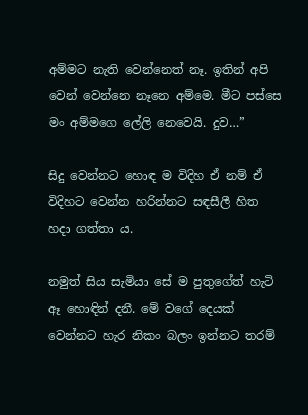අම්මට නැති වෙන්නෙත් නෑ. ඉතින් අපි වෙන් වෙන්නෙ නෑනෙ අම්මෙ. මීට පස්සෙ මං අම්මගෙ ලේලි නෙවෙයි. දුව…”

සිදු වෙන්නට හොඳ ම විදිහ ඒ නම් ඒ විදිහට වෙන්න හරින්නට සඳසීලී හිත හදා ගත්තා ය.

නමුත් සිය සැමියා සේ ම පුතුගේත් හැටි ඈ හොඳින් දනී. මේ වගේ දෙයක් වෙන්නට හැර නිකං බලං ඉන්නට තරම්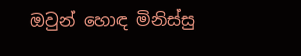ඔවුන් හොඳ මිනිස්සු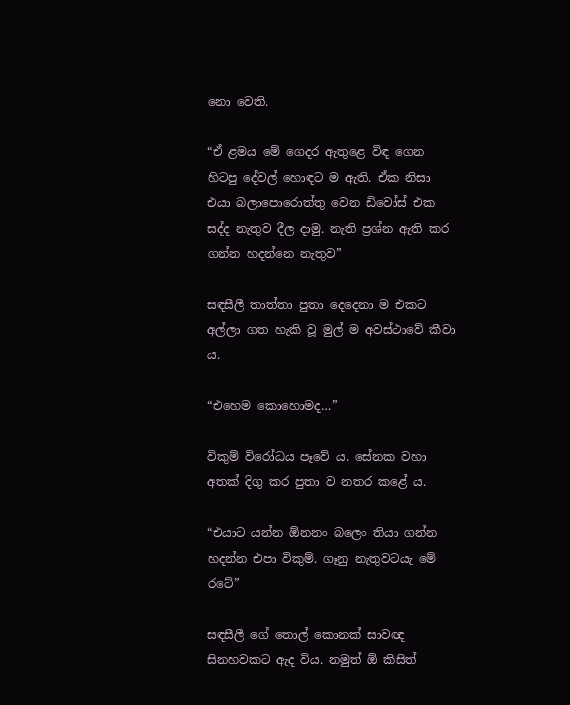නො වෙති.

“ඒ ළමය මේ ගෙදර ඇතුළෙ විඳ ගෙන හිටපු දේවල් හොඳට ම ඇති. ඒක නිසා එයා බලාපොරොත්තු වෙන ඩිවෝස් එක සද්ද නැතුව දීල දාමු. නැති ප්‍රශ්න ඇති කර ගන්න හදන්නෙ නැතුව”

සඳසීලී තාත්තා පුතා දෙදෙනා ම එකට අල්ලා ගත හැකි වූ මුල් ම අවස්ථාවේ කීවා ය.

“එහෙම කොහොමද…”

විකුම් විරෝධය පෑවේ ය. සේනක වහා අතක් දිගු කර පුතා ව නතර කළේ ය.

“එයාට යන්න ඕනනං බලෙං තියා ගන්න හදන්න එපා විකුම්. ගෑනු නැතුවටයැ මේ රටේ”

සඳසීලී ගේ තොල් කොනක් සාවඥ සිනහවකට ඇද විය. නමුත් ඕ කිසිත්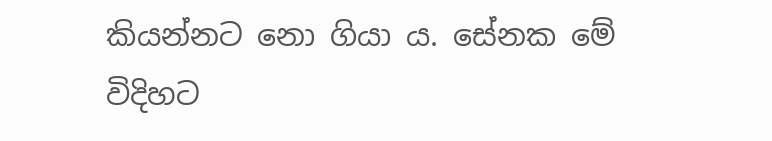කියන්නට නො ගියා ය. සේනක මේ විදිහට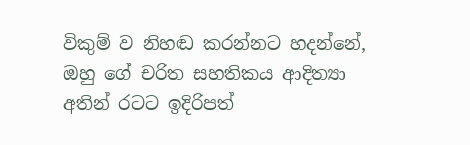විකුම් ව නිහඬ කරන්නට හදන්නේ, ඔහු ගේ චරිත සහතිකය ආදිත්‍යා අතින් රටට ඉදිරිපත්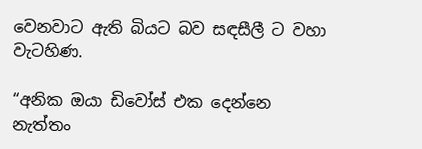වෙනවාට ඇති බියට බව සඳසීලී ට වහා වැටහිණ.

“අනික ඔයා ඩිවෝස් එක දෙන්නෙ නැත්තං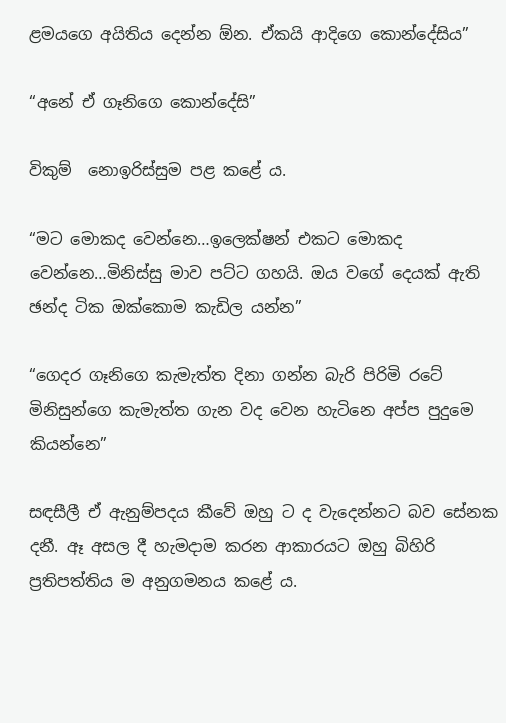ළමයගෙ අයිතිය දෙන්න ඕන. ඒකයි ආදිගෙ කොන්දේසිය”

“අනේ ඒ ගෑනිගෙ කොන්දේසි”

විකුම්  නොඉරිස්සුම පළ කළේ ය.

“මට මොකද වෙන්නෙ…ඉලෙක්ෂන් එකට මොකද වෙන්නෙ…මිනිස්සු මාව පට්ට ගහයි. ඔය වගේ දෙයක් ඇති ඡන්ද ටික ඔක්කොම කැඩිල යන්න”

“ගෙදර ගෑනිගෙ කැමැත්ත දිනා ගන්න බැරි පිරිමි රටේ මිනිසුන්ගෙ කැමැත්ත ගැන වද වෙන හැටිනෙ අප්ප පුදුමෙ කියන්නෙ”

සඳසීලී ඒ ඇනුම්පදය කීවේ ඔහු ට ද වැදෙන්නට බව සේනක දනී. ඈ අසල දී හැමදාම කරන ආකාරයට ඔහු බිහිරි ප්‍රතිපත්තිය ම අනුගමනය කළේ ය.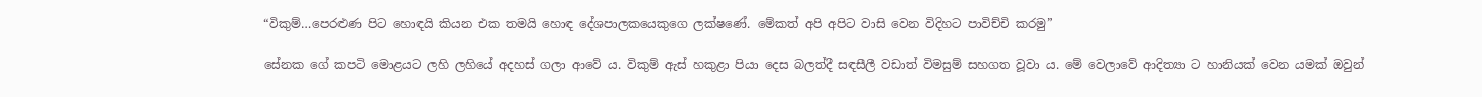“විකුම්…පෙරළුණ පිට හොඳයි කියන එක තමයි හොඳ දේශපාලකයෙකුගෙ ලක්ෂණේ. මේකත් අපි අපිට වාසි වෙන විදිහට පාවිච්චි කරමු”

සේනක ගේ කපටි මොළයට ලහි ලහියේ අදහස් ගලා ආවේ ය. විකුම් ඇස් හකුළා පියා දෙස බලත්දී සඳසීලී වඩාත් විමසුම් සහගත වූවා ය. මේ වෙලාවේ ආදිත්‍යා ට හානියක් වෙන යමක් ඔවුන්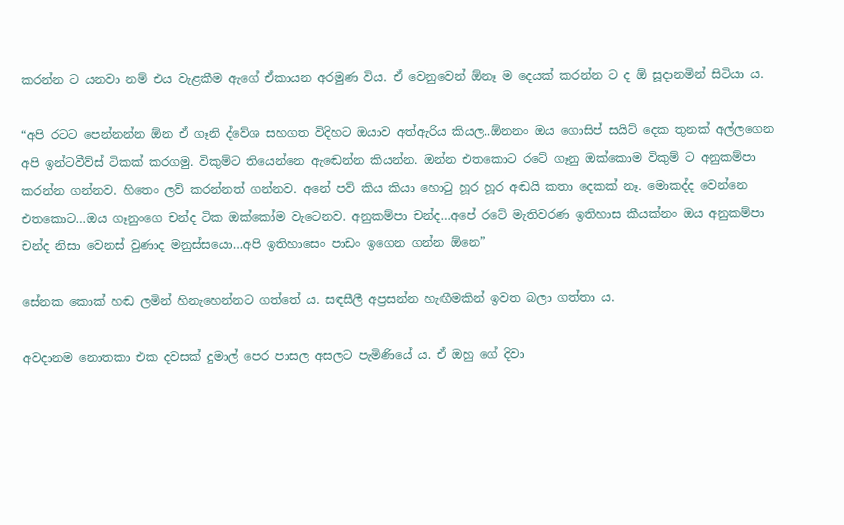කරන්න ට යනවා නම් එය වැළකීම ඇගේ ඒකායන අරමුණ විය. ඒ වෙනුවෙන් ඕනෑ ම දෙයක් කරන්න ට ද ඕ සූදානමින් සිටියා ය.

“අපි රටට පෙන්නන්න ඕන ඒ ගෑනි ද්වේශ සහගත විදිහට ඔයාව අත්ඇරිය කියල..ඕනනං ඔය ගොසිප් සයිට් දෙක තුනක් අල්ලගෙන අපි ඉන්ටවීව්ස් ටිකක් කරගමු. විකුම්ට තියෙන්නෙ ඇඬෙන්න කියන්න. ඔන්න එතකොට රටේ ගෑනු ඔක්කොම විකුම් ට අනුකම්පා කරන්න ගන්නව. හිතෙං ලව් කරන්නත් ගන්නව. අනේ පව් කිය කියා හොටු හූර හූර අඬයි කතා දෙකක් නෑ. මොකද්ද වෙන්නෙ එතකොට…ඔය ගෑනුංගෙ චන්ද ටික ඔක්කෝම වැටෙනව. අනුකම්පා චන්ද…අපේ රටේ මැතිවරණ ඉතිහාස කීයක්නං ඔය අනුකම්පා චන්ද නිසා වෙනස් වුණාද මනුස්සයො…අපි ඉතිහාසෙං පාඩං ඉගෙන ගන්න ඕනෙ”

සේනක කොක් හඬ ලමින් හිනැහෙන්නට ගත්තේ ය. සඳසීලී අප්‍රසන්න හැඟීමකින් ඉවත බලා ගත්තා ය.

අවදානම නොතකා එක දවසක් දුමාල් පෙර පාසල අසලට පැමිණියේ ය. ඒ ඔහු ගේ දිවා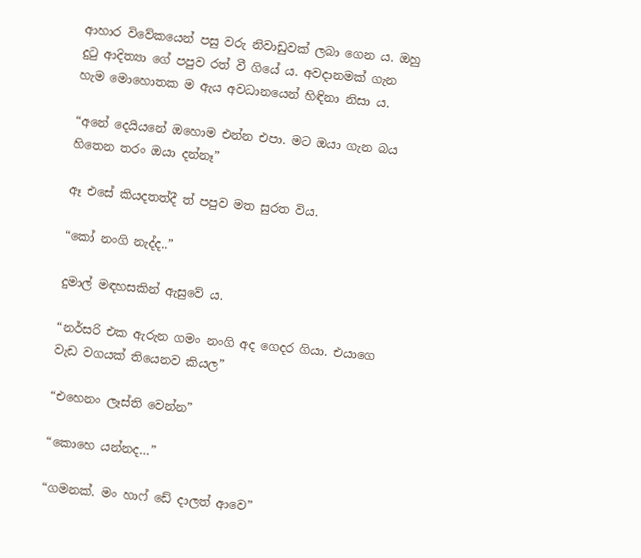ආහාර විවේකයෙන් පසු වරු නිවාඩුවක් ලබා ගෙන ය. ඔහු දුටු ආදිත්‍යා ගේ පපුව රත් වී ගියේ ය. අවදානමක් ගැන හැම මොහොතක ම ඇය අවධානයෙන් හිඳිනා නිසා ය.

“අනේ දෙයියනේ ඔහොම එන්න එපා. මට ඔයා ගැන බය හිතෙන තරං ඔයා දන්නෑ”

ඈ එසේ කියදතත්දී ත් පපුව මත සුරත විය.

“කෝ නංගි නැද්ද..”

දුමාල් මඳහසකින් ඇසුවේ ය.

“නර්සරි එක ඇරුන ගමං නංගි අද ගෙදර ගියා. එයාගෙ වැඩ වගයක් තියෙනව කියල”

“එහෙනං ලෑස්ති වෙන්න”

“කොහෙ යන්නද…”

“ගමනක්. මං හාෆ් ඩේ දාලත් ආවෙ”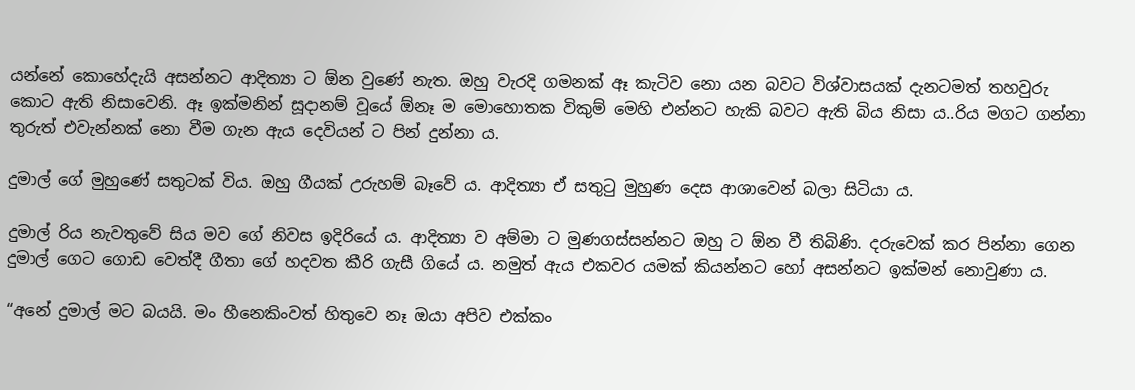යන්නේ කොහේදැයි අසන්නට ආදිත්‍යා ට ඕන වුණේ නැත. ඔහු වැරදි ගමනක් ඈ කැටිව නො යන බවට විශ්වාසයක් දැනටමත් තහවුරු කොට ඇති නිසාවෙනි. ඈ ඉක්මනින් සූදානම් වූයේ ඕනෑ ම මොහොතක විකුම් මෙහි එන්නට හැකි බවට ඇති බිය නිසා ය..රිය මගට ගන්නා තුරුත් එවැන්නක් නො වීම ගැන ඇය දෙවියන් ට පින් දුන්නා ය.

දුමාල් ගේ මුහුණේ සතුටක් විය. ඔහු ගීයක් උරුහම් බෑවේ ය. ආදිත්‍යා ඒ සතුටු මුහුණ දෙස ආශාවෙන් බලා සිටියා ය.

දුමාල් රිය නැවතුවේ සිය මව ගේ නිවස ඉදිරියේ ය. ආදිත්‍යා ව අම්මා ට මුණගස්සන්නට ඔහු ට ඕන වී තිබිණි. දරුවෙක් කර පින්නා ගෙන දුමාල් ගෙට ගොඩ වෙත්දී ගීතා ගේ හදවත කීරි ගැසී ගියේ ය. නමුත් ඇය එකවර යමක් කියන්නට හෝ අසන්නට ඉක්මන් නොවුණා ය.

“අනේ දුමාල් මට බයයි. මං හීනෙකිංවත් හිතුවෙ නෑ ඔයා අපිව එක්කං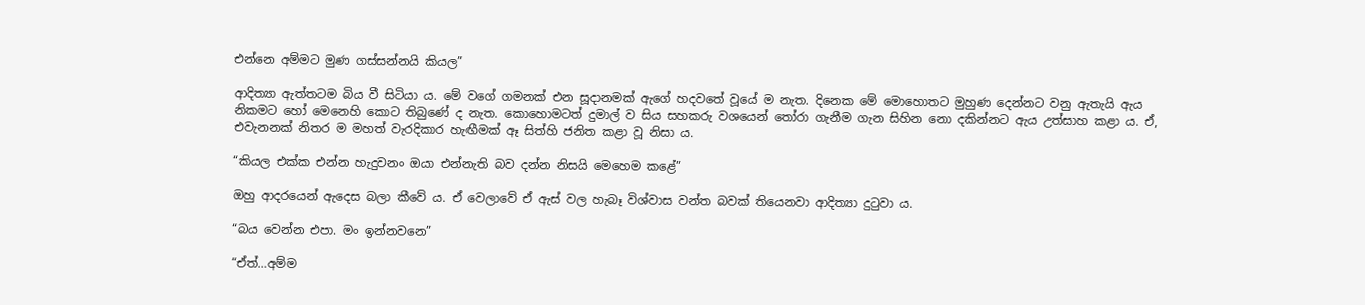එන්නෙ අම්මට මුණ ගස්සන්නයි කියල”

ආදිත්‍යා ඇත්තටම බිය වී සිටියා ය. මේ වගේ ගමනක් එන සූදානමක් ඇගේ හදවතේ වූයේ ම නැත. දිනෙක මේ මොහොතට මුහුණ දෙන්නට වනු ඇතැයි ඇය නිකමට හෝ මෙනෙහි කොට තිබුණේ ද නැත. කොහොමටත් දුමාල් ව සිය සහකරු වශයෙන් තෝරා ගැනීම ගැන සිහින නො දකින්නට ඇය උත්සාහ කළා ය. ඒ, එවැනනක් නිතර ම මහත් වැරදිකාර හැඟීමක් ඈ සිත්හි ජනිත කළා වූ නිසා ය.

“කියල එක්ක එන්න හැදුවනං ඔයා එන්නැති බව දන්න නිසයි මෙහෙම කළේ”

ඔහු ආදරයෙන් ඇදෙස බලා කීවේ ය. ඒ වෙලාවේ ඒ ඇස් වල හැබෑ විශ්වාස වන්ත බවක් තියෙනවා ආදිත්‍යා දුටුවා ය.

“බය වෙන්න එපා. මං ඉන්නවනෙ”

“ඒත්…අම්ම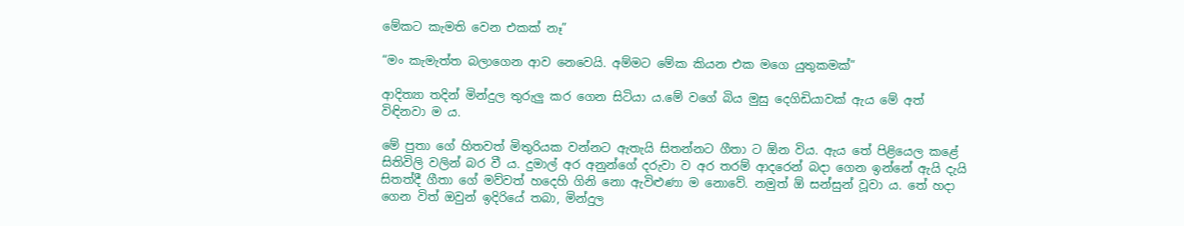මේකට කැමති වෙන එකක් නෑ”

“මං කැමැත්ත බලාගෙන ආව නෙවෙයි. අම්මට මේක කියන එක මගෙ යුතුකමක්”

ආදිත්‍යා තදින් මින්දුල තුරුලු කර ගෙන සිටියා ය.මේ වගේ බිය මුසු දෙගිඩියාවක් ඇය මේ අත් විඳිනවා ම ය.

මේ පුතා ගේ හිතවත් මිතුරියක වන්නට ඇතැයි සිතන්නට ගීතා ට ඕන විය. ඇය තේ පිළියෙල කළේ සිතිවිලි වලින් බර වී ය. දුමාල් අර අනුන්ගේ දරුවා ව අර තරම් ආදරෙන් බදා ගෙන ඉන්නේ ඇයි දැයි සිතත්දී ගීතා ගේ මව්වත් හදෙහි ගිනි නො ඇවිළුණා ම නොවේ. නමුත් ඕ සන්සුන් වූවා ය. තේ හදා ගෙන විත් ඔවුන් ඉදිරියේ තබා, මින්දුල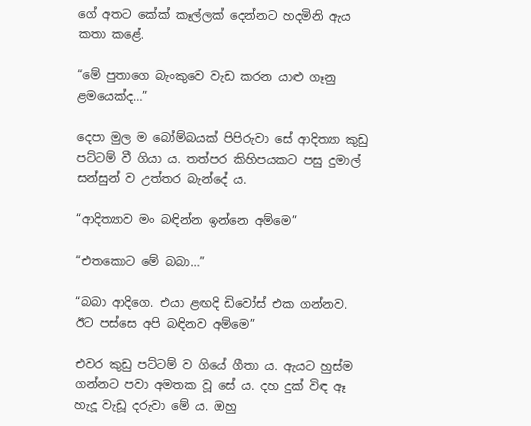ගේ අතට කේක් කෑල්ලක් දෙන්නට හදමිනි ඇය කතා කළේ.

“මේ පුතාගෙ බැංකුවෙ වැඩ කරන යාළු ගෑනු ළමයෙක්ද…”

දෙපා මුල ම බෝම්බයක් පිපිරුවා සේ ආදිත්‍යා කුඩු පට්ටම් වී ගියා ය. තත්පර කිහිපයකට පසු දුමාල් සන්සුන් ව උත්තර බැන්දේ ය.

“ආදිත්‍යාව මං බඳින්න ඉන්නෙ අම්මෙ”

“එතකොට මේ බබා…”

“බබා ආදිගෙ. එයා ළඟදි ඩිවෝස් එක ගන්නව. ඊට පස්සෙ අපි බඳිනව අම්මෙ”

එවර කුඩු පට්ටම් ව ගියේ ගීතා ය. ඇයට හුස්ම ගන්නට පවා අමතක වූ සේ ය. දහ දුක් විඳ ඈ හැදූ වැඩූ දරුවා මේ ය. ඔහු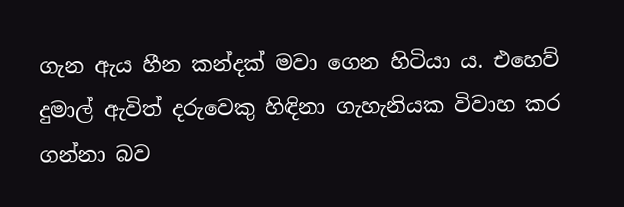ගැන ඇය හීන කන්දක් මවා ගෙන හිටියා ය. එහෙව් දුමාල් ඇවිත් දරුවෙකු හිඳිනා ගැහැනියක විවාහ කර ගන්නා බව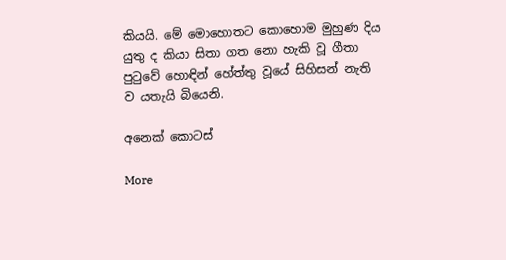කියයි. මේ මොහොතට කොහොම මුහුණ දිය යුතු ද කියා සිතා ගත නො හැකි වූ ගීතා පුටුවේ හොඳින් හේත්තු වූයේ සිහිසන් නැති ව යතැයි බියෙනි.

අනෙක් කොටස්

More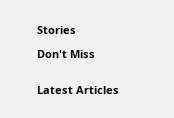Stories

Don't Miss


Latest Articles